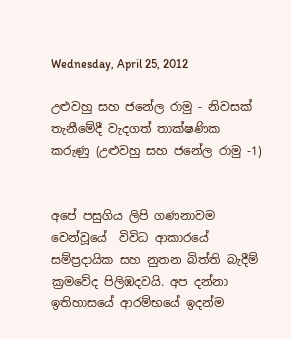Wednesday, April 25, 2012

උළුවහු සහ ජනේල රාමු - නිවසක් තැනීමේදී වැදගත් තාක්ෂණික කරුණු (උළුවහු සහ ජනේල රාමු -1)


අපේ පසුගිය ලිපි ගණනාවම වෙන්වූයේ  විවිධ ආකාරයේ සම්ප්‍රදායික සහ නුතන බිත්ති බැදීම් ක්‍රමවේද පිලිඹදවයි. අප දන්නා ඉතිහාසයේ ආරම්භයේ ඉදන්ම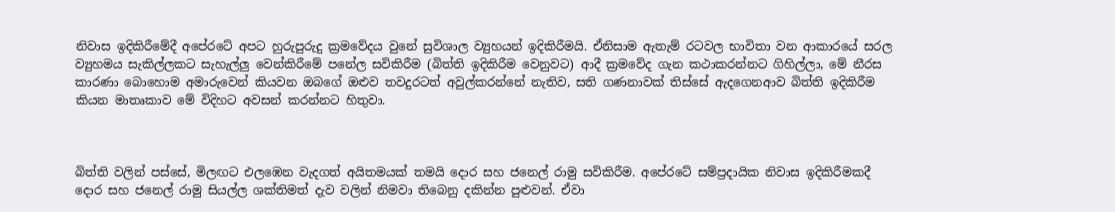නිවාස ඉදිකිරීමේදී අ‍පේරටේ අපට හුරුපුරුදු ක්‍රමවේදය වුනේ සුවිශාල ව්‍යුහයන් ඉදිකිරීමයි. ඒනිසාම ඇතැම් රටවල භාවිතා වන ආකාරයේ සරල ව්‍යුහමය සැකිල්ලකට සැහැල්ලු වෙන්කිරීමේ පනේල සවිකිරීම (බිත්ති ඉදිකිරීම වෙනුවට) ආදී ක්‍රමවේද ගැන කථාකරන්නට ගිහිල්ලා, මේ නීරස කාරණා බොහොම අමාරුවෙන් කියවන ඔබගේ ඔළුව තවදුරටත් අවුල්කරන්නේ නැතිව, සති ගණනාවක් තිස්සේ ඇදගෙනආව බිත්ති ඉදිකිරීම කියන මාතෘකාව මේ විදිහට අවසන් කරන්නට හිතුවා.



බිත්ති වලින් පස්සේ, මිලඟට එලඹෙන වැදගත් අයිතමයක් තමයි දොර සහ ජනෙල් රාමු සවිකිරීම. අපේරටේ සම්ප්‍රදායික නිවාස ඉදිකිරීමකදී දොර සහ ජනෙල් රාමු සියල්ල ශක්තිමත් දැව වලින් නිමවා තිබෙනු දකින්න පුළුවන්. ඒවා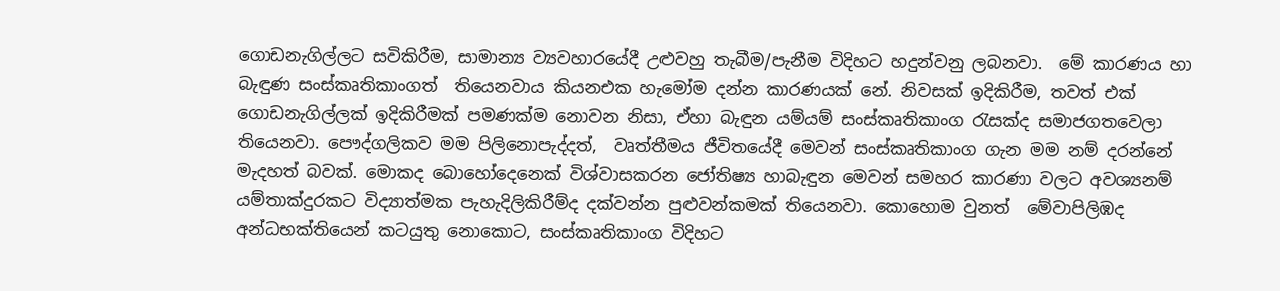ගොඩනැගිල්ලට සවිකිරීම, සාමාන්‍ය ව්‍යවහාරයේදී උළුවහු තැබීම/පැනීම විදිහට හදුන්වනු ලබනවා.  මේ කාරණය හා බැඳුණ සංස්කෘතිකාංගත්  තියෙනවාය කියනඑක හැමෝම දන්න කාරණයක් නේ. නිවසක් ඉදිකිරීම, තවත් එක් ගොඩනැගිල්ලක් ඉදිකිරීමක් පමණක්ම නොවන නිසා, ඒහා බැඳුන යම්යම් සංස්කෘතිකාංග රැසක්ද සමාජගතවෙලා තියෙනවා. පෞද්ගලිකව මම පිලිනොපැද්දත්,  වෘත්තීමය ජීවිතයේදී මෙවන් සංස්කෘතිකාංග ගැන මම නම් දරන්නේ මැදහත් බවක්. මොකද බොහෝදෙනෙක් විශ්වාසකරන ජෝතිෂ්‍ය හාබැඳුන මෙවන් සමහර කාරණා වලට අවශ්‍යනම් යම්තාක්දුරකට විද්‍යාත්මක පැහැදිලිකිරීම්ද දක්වන්න පුළුවන්කමක් තියෙනවා. කොහොම වුනත්  මේවාපිලිඹද අන්ධභක්තියෙන් කටයුතු නොකොට, සංස්කෘතිකාංග විදිහට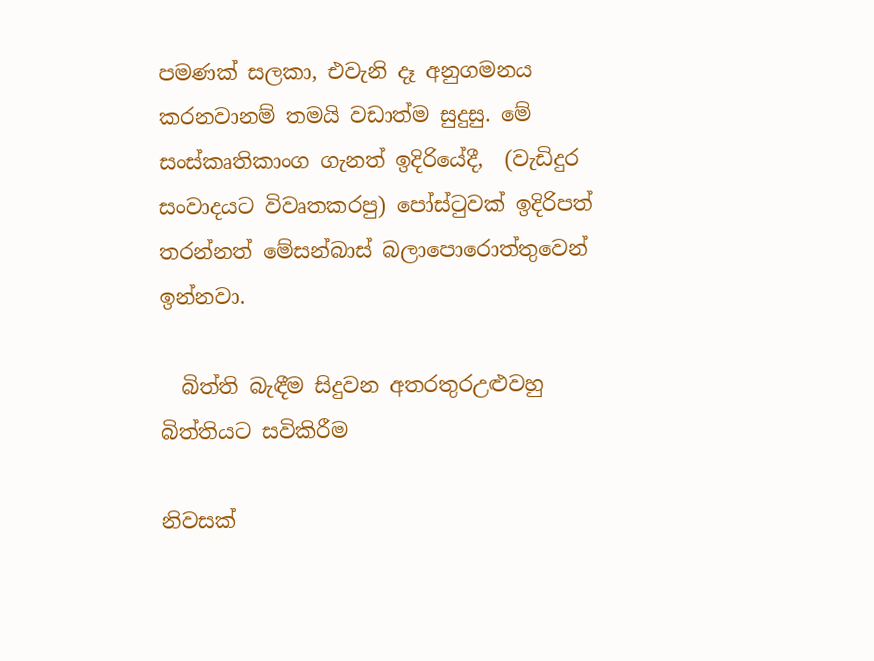පමණක් සලකා, එවැනි දෑ අනුගමනය කරනවානම් තමයි වඩාත්ම සුදුසු. මේ සංස්කෘතිකාංග ගැනත් ඉදිරියේදී,  (වැඩිදුර සංවාදයට විවෘතකරපු) පෝස්ටුවක් ඉදිරිපත් තරන්නත් මේසන්බාස් බලාපොරොත්තුවෙන් ඉන්නවා.

  බිත්ති බැඳීම සිදුවන අතරතුරඋළුවහු බිත්තියට සවිකිරීම

නිවසක්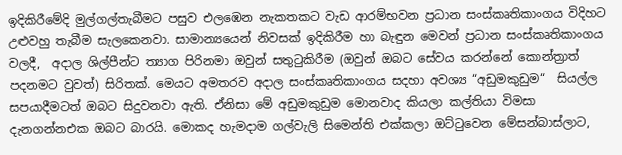ඉදිකිරීමේදි මුල්ගල්තැබීමට පසුව එලඹෙන නැකතකට වැඩ ආරම්භවන ප්‍රධාන සංස්කෘතිකාංගය විදිහට උළුවහු තැබීම සැලකෙනවා. සාමාන්‍යයෙන් නිවසක් ඉදිකිරීම හා බැඳුන මෙවන් ප්‍රධාන සංස්කෘතිකාංගය වලදී,  අදාල ශිල්පීන්ට ත්‍යාග පිරිනමා ඔවුන් සතුටුකිරීම (ඔවුන් ඔබට සේවය කරන්නේ කොන්ත්‍රාත් පදනමට වුවත්) සිරිතක්. මෙයට අමතරව අදාල සංස්කෘතිකාංගය සදහා අවශ්‍ය “අඩුමකුඩුම“  සියල්ල සපයාදීමටත් ඔබට සිදුවනවා ඇති. ඒනිසා මේ අඩුමකුඩුම මොනවාද කියලා කල්තියා විමසා දැනගන්නඑක ඔබට බාරයි. මොකද හැමදාම ගල්වැලි සිමෙන්ති එක්කලා ඔට්ටුවෙන මේසන්බාස්ලාට,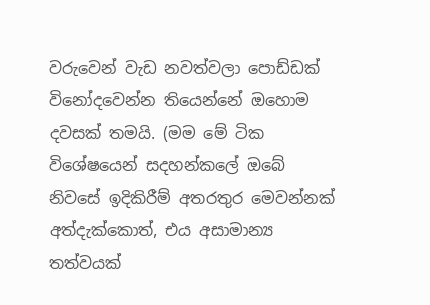වරුවෙන් වැඩ නවත්වලා පොඩ්ඩක් විනෝදවෙන්න තියෙන්නේ ඔහොම දවසක් තමයි. (මම මේ ටික විශේෂයෙන් සදහන්කලේ ඔබේ නිවසේ ඉදිකිරීම් අතරතුර මෙවන්නක් අත්දැක්කොත්, එය අසාමාන්‍ය තත්වයක්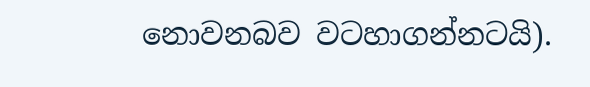නොවනබව වටහාගන්නටයි).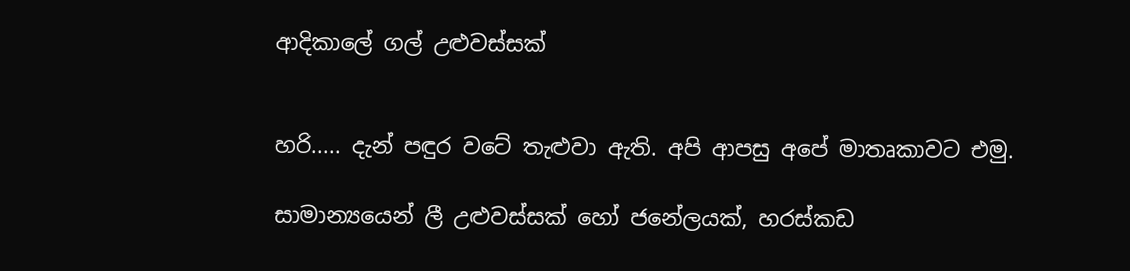ආදිකාලේ ගල් උළුවස්සක්


හරි..... දැන් පඳුර වටේ තැළුවා ඇති. අපි ආපසු අපේ මාතෘකාවට එමු.

සාමාන්‍යයෙන් ලී උළුවස්සක් හෝ ජනේලයක්, හරස්කඩ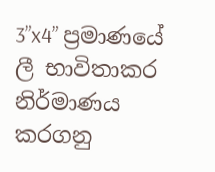3”x4” ප්‍රමාණයේ ලී භාවිතාකර නිර්මාණය කරගනු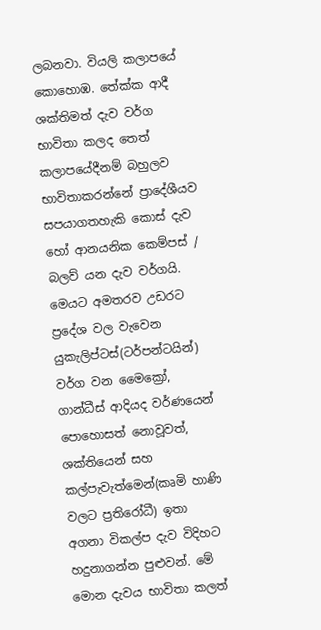ලබනවා. වියලි කලාපයේ කොහොඹ. තේක්ක ආදී  ශක්තිමත් දැව වර්ග භාවිතා කලද තෙත් කලාපයේදීනම් බහුලව භාවිතාකරන්නේ ප්‍රාදේශීයව සපයාගතහැකි කොස් දැව හෝ ආනයනික කෙම්පස් / බලව් යන දැව වර්ගයි. මෙයට අමතරව උඩරට ප්‍රදේශ වල වැවෙන යුකැලිප්ටස්(ටර්පන්ටයින්) වර්ග වන මෛක්‍රෝ, ගාන්ධීස් ආදියද වර්ණයෙන් පොහොසත් නොවූවත්, ශක්තියෙන් සහ කල්පැවැත්මෙන්(කෘමි හාණි වලට ප්‍රතිරෝධී) ඉතා අගනා විකල්ප දැව විදිහට හදුනාගන්න පුළුවන්. මේ මොන දැවය භාවිතා කලත්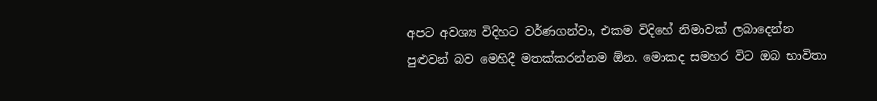අපට අවශ්‍ය විදිහට වර්ණගන්වා, එකම විදිහේ නිමාවක් ලබාදෙන්න පුළුවන් බව මෙහිදී මතක්කරන්නම ඕන. මොකද සමහර විට ඔබ භාවිතා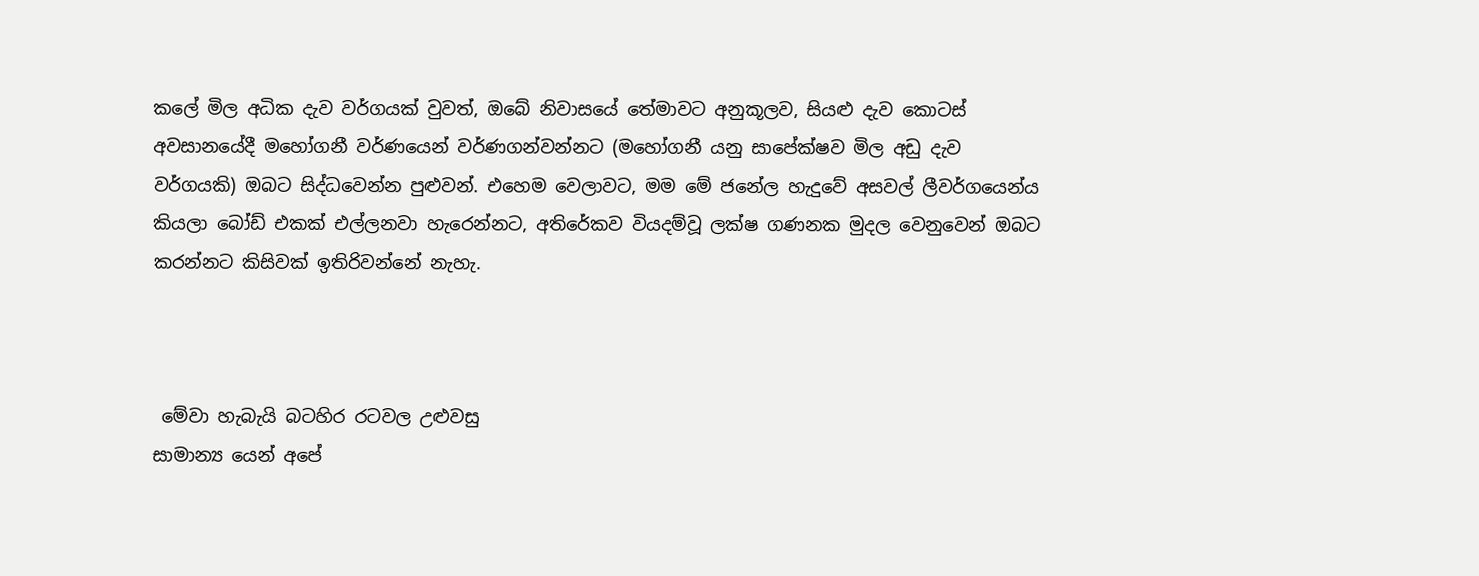කලේ මිල අධික දැව වර්ගයක් වුවත්, ඔබේ නිවාසයේ තේමාවට අනුකූලව, සියළු දැව කොටස් අවසානයේදී මහෝගනී වර්ණයෙන් වර්ණගන්වන්නට (මහෝගනී යනු සාපේක්ෂව මිල අඩු දැව වර්ගයකි) ඔබට සිද්ධවෙන්න පුළුවන්. එහෙම වෙලාවට, මම මේ ජනේල හැදුවේ අසවල් ලීවර්ගයෙන්ය කියලා බෝඩ් එකක් එල්ලනවා හැරෙන්නට, අතිරේකව වියදම්වූ ලක්ෂ ගණනක මුදල වෙනුවෙන් ඔබට කරන්නට කිසිවක් ඉතිරිවන්නේ නැහැ.



 මේවා හැබැයි බටහිර රටවල උළුවසු
සාමාන්‍ය යෙන් අපේ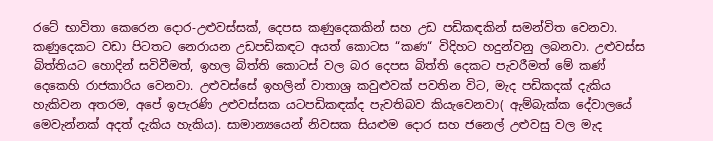රටේ භාවිතා කෙරෙන දොර-උළුවස්සක්, දෙපස කණුදෙකකින් සහ උඩ පඩිකඳකින් සමන්විත වෙනවා. කණුදෙකට වඩා පිටතට නෙරායන උඩපඩිකඳට අයත් කොටස “කණ“ විදිහට හදුන්වනු ලබනවා. උළුවස්ස බිත්තියට හොදින් සවිවීමත්, ඉහල බිත්ති කොටස් වල බර දෙපස බිත්ති දෙකට පැවරීමත් මේ ක‍ණ් දෙකෙහි රාජකාරිය වෙනවා. උළුවස්සේ ඉහලින් වාතාශ්‍ර කවුළුවක් පවතින විට, මැද පඩිකදක් දැකිය හැකිවන අතරම, අපේ ඉපැරණි උළුවස්සක යටපඩිකඳක්ද පැවතිබව කියැවෙනවා( ඇම්බැක්ක දේවාලයේ මෙවැන්නක් අදත් දැකිය හැකිය). සාමාන්‍යයෙන් නිවසක සියළුම දොර සහ ජනෙල් උළුවසු වල මැද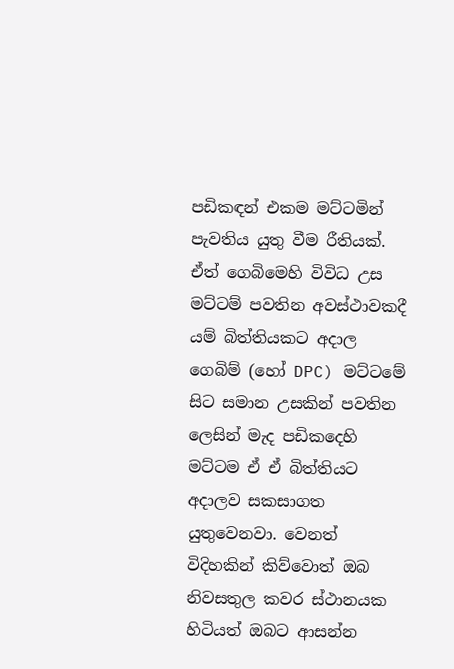පඩිකඳන් එකම මට්ටමින් පැවතිය යුතු වීම රීතියක්. ඒත් ගෙබිමෙහි විවිධ උස මට්ටම් පවතින අවස්ථාවකදී යම් බිත්තියකට අදාල ගෙබිම් (හෝ DPC) මට්ටමේ සිට සමාන උසකින් පවතින ලෙසින් මැද පඩිකදෙහි මට්ටම ඒ ඒ බිත්තියට අදාලව සකසාගත යුතුවෙනවා. වෙනත් විදිහකින් කිව්වොත් ඔබ නිවසතුල කවර ස්ථානයක හිටියත් ඔබට ආසන්න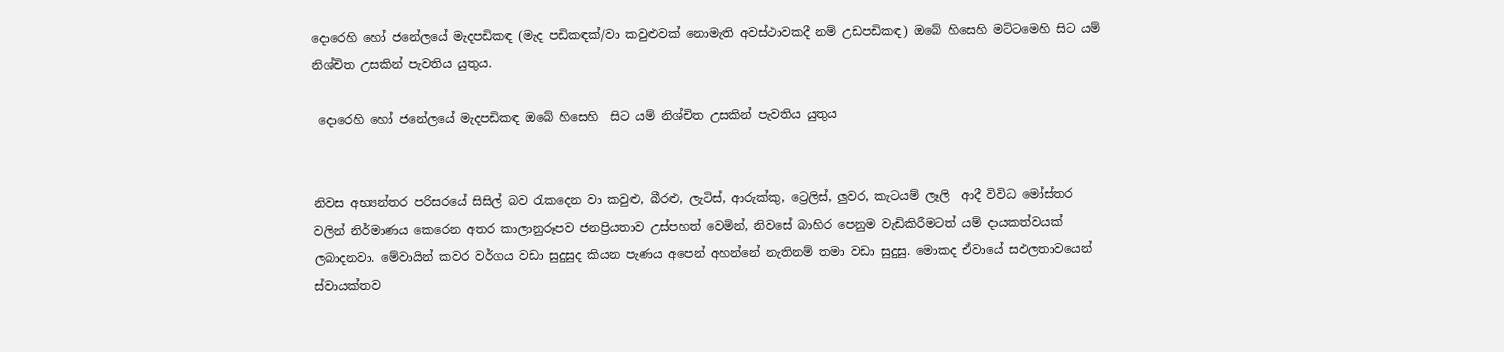දොරෙහි හෝ ජනේලයේ මැදපඩිකඳ (මැද පඩිකඳක්/වා කවුළුවක් නොමැති අවස්ථාවකදී නම් උඩපඩිකඳ) ඔබේ හිසෙහි මට්ටමෙහි සිට යම් නිශ්චිත උසකින් පැවතිය යුතුය.

 දොරෙහි හෝ ජනේලයේ මැදපඩිකඳ ඔබේ හිසෙහි  සිට යම් නිශ්චිත උසකින් පැවතිය යුතුය


නිවස අභ්‍යන්තර පරිසරයේ සිසිල් බව රැකදෙන වා කවුළු, බීරළු, ලැටිස්, ආරුක්කු, ට්‍රෙලිස්, ලුවර, කැටයම් ලෑලි  ආදී විවිධ මෝස්තර වලින් නිර්මාණය කෙරෙන අතර කාලානුරූපව ජනප්‍රියතාව උස්පහත් වෙමින්, නිවසේ බාහිර පෙනුම වැඩිකිරීමටත් යම් දායකත්වයක් ලබාදනවා. මේවායින් කවර වර්ගය වඩා සුදුසුද කියන පැණය අපෙන් අහන්නේ නැතිනම් තමා වඩා සුදුසු. මොකද ඒවායේ සඵලතාවයෙන් ස්වායක්තව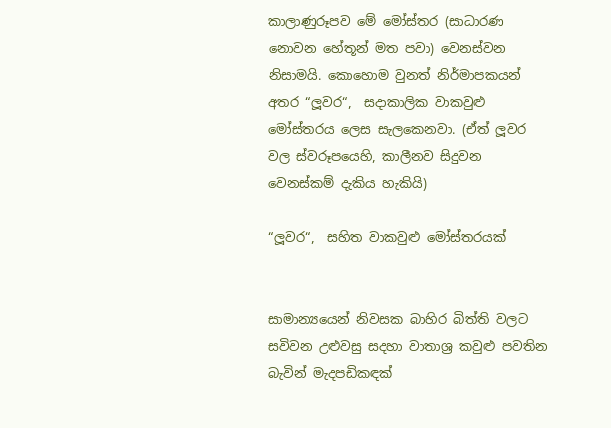කාලාණුරූපව මේ මෝස්තර (සාධාරණ නොවන හේතූන් මත පවා) වෙනස්වන නිසාමයි. කොහොම වුනත් නිර්මාපකයන් අතර “ලූවර“,  සදාකාලික වාකවුළු මෝස්තරය ලෙස සැලකෙනවා. (ඒත් ලූවර වල ස්වරූපයෙහි, කාලීනව සිදුවන වෙනස්කම් දැකිය හැකියි)

“ලූවර“,  සහිත වාකවුළු මෝස්තරයක්


සාමාන්‍යයෙන් නිවසක බාහිර බිත්ති වලට සවිවන උළුවසු සදහා වාතාශ්‍ර කවුළු පවතින බැවින් මැදපඩිකඳක්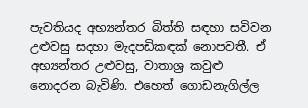පැවතියද අභ්‍යන්තර බිත්ති සඳහා සවිවන උළුවසු සදහා මැදපඩිකඳක් නොපවතී. ඒ අභ්‍යන්තර උළුවසු, වාතාශ්‍ර කවුළු නොදරන බැවිණි. එහෙත් ගොඩනැගිල්ල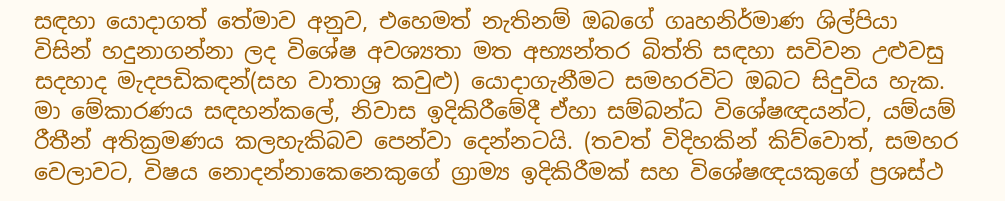සඳහා යොදාගත් තේමාව අනුව, එහෙමත් නැතිනම් ඔබගේ ගෘහනිර්මාණ ශිල්පියා විසින් හදුනාගන්නා ලද විශේෂ අවශ්‍යතා මත අභ්‍යන්තර බිත්ති සඳහා සවිවන උළුවසු සදහාද මැදපඩිකඳන්(සහ වාතාශ්‍ර කවුළු) යොදාගැනීමට සමහරවිට ඔබට සිදුවිය හැක. මා මේකාරණය සඳහන්කලේ, නිවාස ඉදිකිරීමේදී ඒහා සම්බන්ධ විශේෂඥයන්ට, යම්යම් රීතීන් අතික්‍රමණය කලහැකිබව පෙන්වා දෙන්නටයි. (තවත් විදිහකින් කිව්වොත්, සමහර වෙලාවට, විෂය නොදන්නාකෙනෙකුගේ ග්‍රාම්‍ය ඉදිකිරීමක් සහ විශේෂඥයකුගේ ප්‍රශස්ථ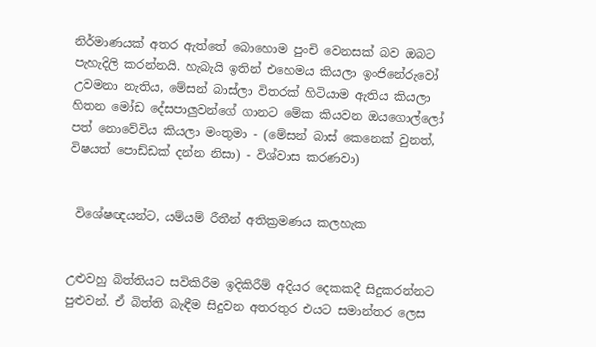නිර්මාණයක් අතර ඇත්තේ බොහොම පුංචි වෙනසක් බව ඔබට පැහැදිලි කරන්නයි. හැබැයි ඉතින් එහෙමය කියලා ඉංජිනේරුවෝ උවමනා නැතිය, මේසන් බාස්ලා විතරක් හිටියාම ඇතිය කියලා හිතන මෝඩ දේසපාලුවන්ගේ ගානට මේක කියවන ඔයගොල්ලෝ පත් නොවේවිය කියලා මංතුමා - (මේසන් බාස් කෙනෙක් වුනත්, විෂයත් පොඩ්ඩක් දන්න නිසා) - විශ්වාස කරණවා)


 විශේෂඥයන්ට, යම්යම් රීතීන් අතික්‍රමණය කලහැක


උළුවහු බිත්තියට සවිකිරීම ඉදිකිරීම් අදියර දෙකකදී සිදුකරන්නට පුළුවන්. ඒ බිත්ති බැඳීම සිදුවන අතරතුර එයට සමාන්තර ලෙස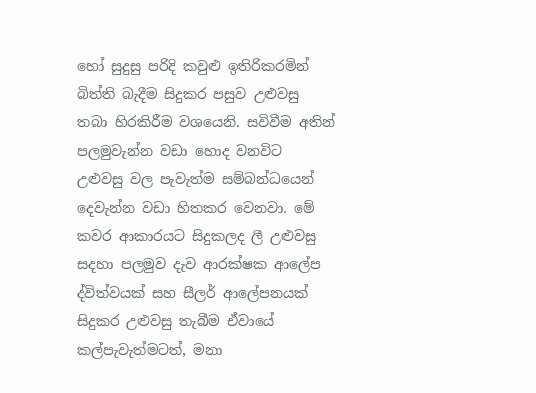හෝ සුදුසු පරිදි කවුළු ඉතිරිකරමින් බිත්ති බැදීම සිදුකර පසුව උළුවසු තබා හිරකිරීම වශයෙනි. සවිවීම අතින් පලමුවැන්න වඩා හොද වනවිට උළුවසු වල පැවැත්ම සම්බන්ධයෙන් දෙවැන්න වඩා හිතකර වෙනවා. මේ කවර ආකාරයට සිදුකලද ලී උළුවසු සදහා පලමුව දැව ආරක්ෂක ආලේප ද්විත්වයක් සහ සීලර් ආලේපනයක් සිදුකර උළුවසු තැබීම ඒවායේ කල්පැවැත්මටත්, මනා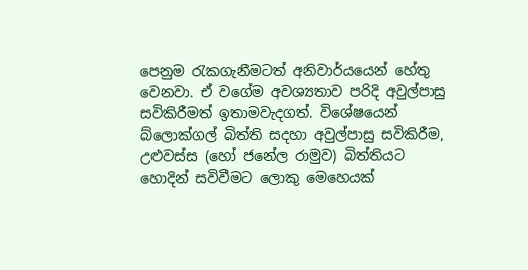පෙනුම රැකගැනීමටත් අනිවාර්යයෙන් හේතු වෙනවා. ඒ වගේම අවශ්‍යතාව පරිදි අවුල්පාසු සවිකිරීමත් ඉතාමවැදගත්. විශේෂයෙන් බ්ලොක්ගල් බිත්ති සදහා අවුල්පාසු සවිකිරීම, උළුවස්ස (හෝ ජනේල රාමුව) බිත්තියට හොදින් සවිවීමට ලොකු මෙහෙයක්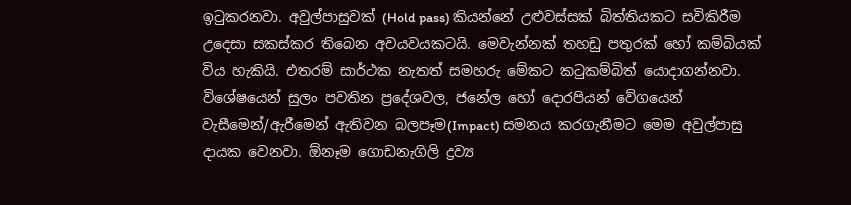ඉටුකරනවා. අවුල්පාසුවක් (Hold pass) කියන්නේ උළුවස්සක් බිත්තියකට සවිකිරීම උදෙසා සකස්කර තිබෙන අවයවයකටයි. මෙවැන්නක් තහඩු පතුරක් හෝ කම්බියක් විය හැකියි. එතරම් සාර්ථක නැතත් සමහරු මේකට කටුකම්බිත් යොදාගන්නවා. විශේෂයෙන් සුලං පවතින ප්‍රදේශවල, ජනේල හෝ දොරපියන් වේගයෙන් වැසීමෙන්/ඇරීමෙන් ඇතිවන බලපෑම(Impact) සමනය කරගැනීමට මෙම අවුල්පාසු දායක වෙනවා. ඕනෑම ගොඩනැගිලි ද්‍රව්‍ය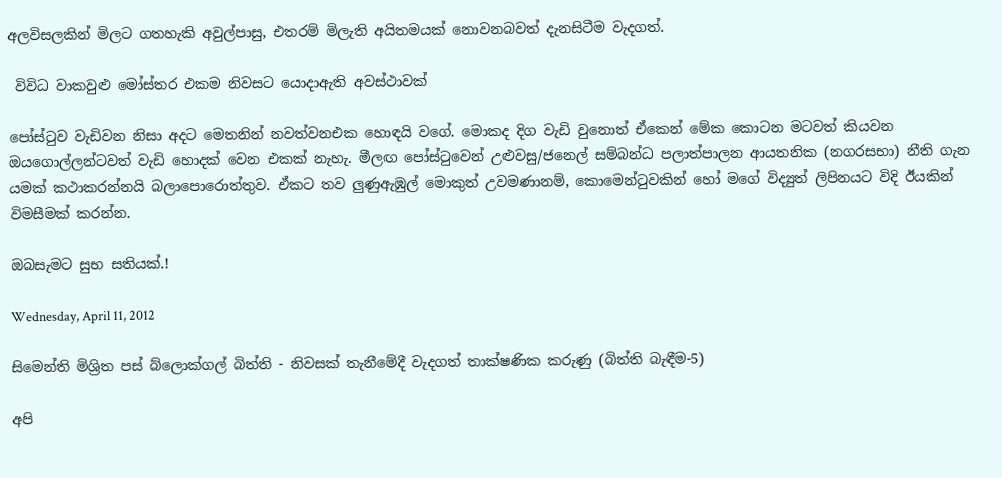අලවිසලකින් මිලට ගතහැකි අවුල්පාසු, එතරම් මිලැති අයිතමයක් නොවනබවත් දැනසිටීම වැදගත්.

 විවිධ වාකවුළු මෝස්තර එකම නිවසට යොදාඇති අවස්ථාවක්

පෝස්ටුව වැඩිවන නිසා අදට මෙතනින් නවත්වනඑක හොඳයි වගේ. මොකද දිග වැඩි වුනොත් ඒකෙන් මේක කොටන මටවත් කියවන ඔයගොල්ලන්ටවත් වැඩි හොදක් වෙන එකක් නැහැ. මීලඟ පෝස්ටුවෙන් උළුවසු/ජනෙල් සම්බන්ධ පලාත්පාලන ආයතනික (නගරසභා) නීති ගැන යමක් කථාකරන්නයි බලාපොරොත්තුව. ඒකට තව ලුණුඇඹුල් මොකුත් උවමණානම්, කොමෙන්ටුවකින් හෝ මගේ විද්‍යුත් ලිපිනයට විදි ඊයකින් විමසීමක් කරන්න.

ඔබසැමට සුභ සතියක්.!

Wednesday, April 11, 2012

සිමෙන්ති මිශ්‍රිත පස් බ්ලොක්ගල් බිත්ති - නිවසක් තැනීමේදී වැදගත් තාක්ෂණික කරුණු (බිත්ති බැඳීම-5)

අපි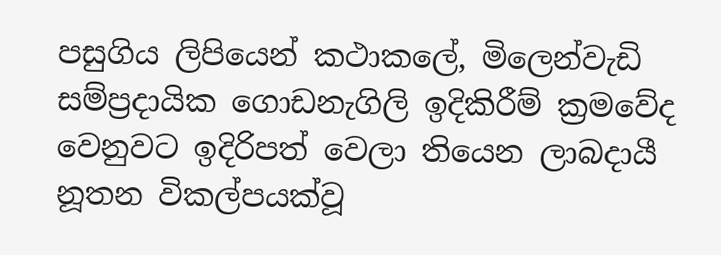පසුගිය ලිපියෙන් කථාකලේ, මිලෙන්වැඩි සම්ප්‍රදායික ගොඩනැගිලි ඉදිකිරීම් ක්‍රමවේද වෙනුවට ඉදිරිපත් වෙලා තියෙන ලාබදායී නූතන විකල්පයක්වූ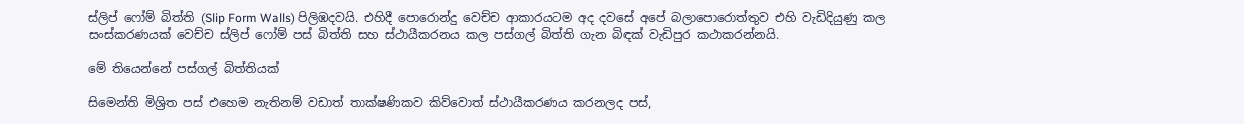ස්ලිප් ෆෝම් බිත්ති (Slip Form Walls) පිලිඹදවයි. එහිදී පොරොන්දු වෙච්ච ආකාරයටම අද දවසේ අපේ බලාපොරොත්තුව එහි වැඩිදියුණු කල සංස්කරණයක් වෙච්ච ස්ලිප් ෆෝම් පස් බිත්ති සහ ස්ථායීකරනය කල පස්ගල් බිත්ති ගැන බිඳක් වැඩිපුර කථාකරන්නයි.

මේ තියෙන්නේ පස්ගල් බිත්තියක්

සිමෙන්ති මිශ්‍රිත පස් එහෙම නැතිනම් වඩාත් තාක්ෂණිකව කිව්වොත් ස්ථායීකරණය කරනලද පස්,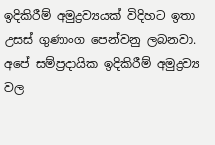ඉදිකිරීම් අමුද්‍රව්‍යයක් විදිහට ඉතා උසස් ගුණාංග පෙන්වනු ලබනවා. අපේ සම්ප්‍රදායික ඉදිකිරීම් අමුද්‍රව්‍ය වල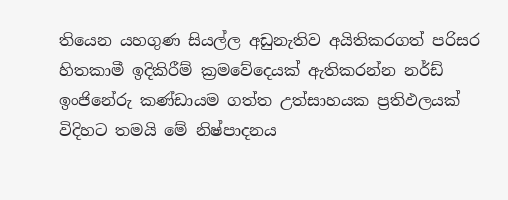තියෙන යහගුණ සියල්ල අඩුනැතිව අයිතිකරගත් පරිසර හිතකාමී ඉදිකිරීම් ක්‍රමවේදෙයක් ඇතිකරන්න නර්ඩ් ඉංජිනේරු කණ්ඩායම ගත්ත උත්සාහයක ප්‍රතිඵලයක් විදිහට තමයි මේ නිෂ්පාදනය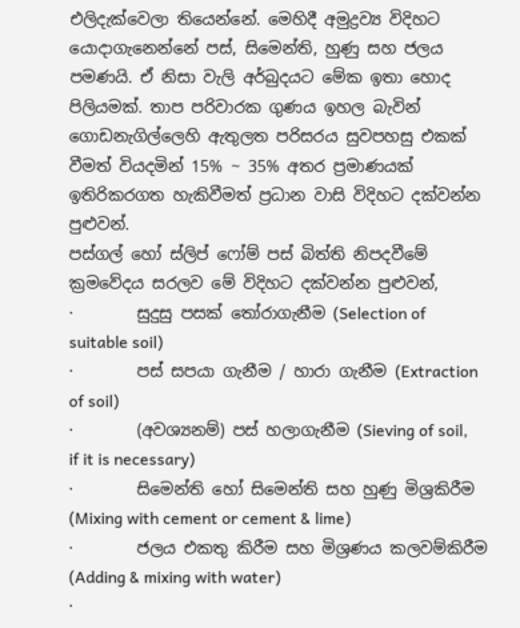එලිදැක්වෙලා තියෙන්නේ. මෙහිදී අමුද්‍රව්‍ය විදිහට යොදාගැනෙන්නේ පස්, සිමෙන්ති, හුණු සහ ජලය පමණයි. ඒ නිසා වැලි අර්බුදයට මේක ඉතා හොද පිලියමක්. තාප පරිවාරක ගුණය ඉහල බැවින් ගොඩනැගිල්ලෙහි ඇතුලත පරිසරය සුවපහසු එකක් වීමත් වියදමින් 15% ~ 35% අතර ප්‍රමාණයක් ඉතිරිකරගත හැකිවීමත් ප්‍රධාන වාසි විදිහට දක්වන්න පුළුවන්.
පස්ගල් හෝ ස්ලිප් ෆෝම් පස් බිත්ති නිපදවීමේ ක්‍රමවේදය සරලව මේ විදිහට දක්වන්න පුළුවන්,
·        සුදුසු පසක් තෝරාගැනීම (Selection of suitable soil)
·        පස් සපයා ගැනීම / හාරා ගැනීම (Extraction of soil)
·        (අවශ්‍යනම්) පස් හලාගැනීම (Sieving of soil, if it is necessary)
·        සිමෙන්ති හෝ සිමෙන්ති සහ හුණු මිශ්‍රකිරීම (Mixing with cement or cement & lime)
·        ජලය එකතු කිරීම සහ මිශ්‍රණය කලවම්කිරීම (Adding & mixing with water)
·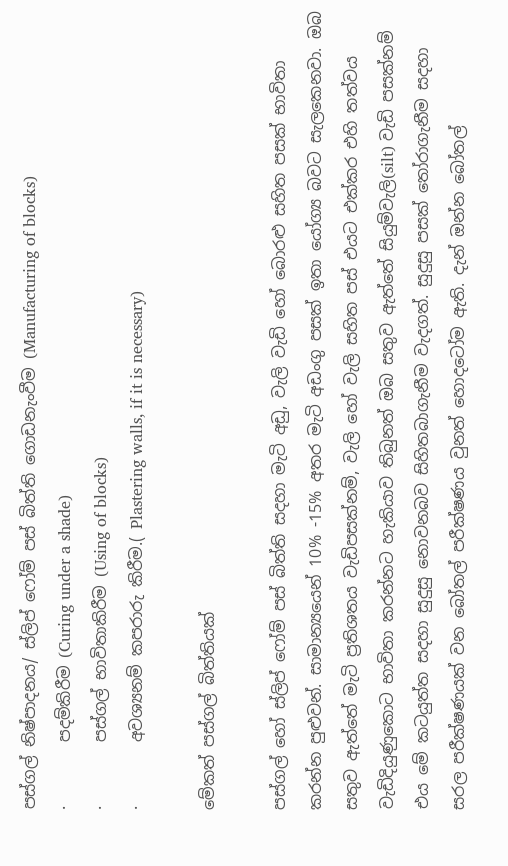පස්ගල් නිෂ්පාදනය/ ස්ලිප් ෆෝම් පස් බිත්ති ගොඩනැංවීම (Manufacturing of blocks)
·        පදම්කිරීම (Curing under a shade)
·        පස්ගල් භාවිතාකිරීම (Using of blocks)
·        අවශ්‍යනම් කපරාරු කිරීම.( Plastering walls, if it is necessary)

මේකත් පස්ගල් බිත්තියක්

පස්ගල් හෝ ස්ලිප් ෆෝම් පස් බිත්ති සදහා මැටි අඩු, වැලි වැඩි හෝ බොරළු සහිත පසක් භාවිතා කරන්න පුළුවන්. සාමාන්‍යයෙන් 10% -15% අතර මැටි අඩංගු පසක් ඉතා යෝග්‍ය බවට සැලකෙනවා. ඔබ සතුව ඇත්තේ මැටි ප්‍රතිශතය වැඩිපසක්නම්, වැලි හෝ වැලි සහිත පස් එයට එක්කර එහි තත්වය වැඩිදියුණුකොට භාවිතා කරන්නට හැකියාව තිබුනත් ඔබ සතුව ඇත්තේ සියුම්වැලි(silt) වැඩි පසක්නම් එය මේ කටයුත්ත සදහා සුදුසු නොවනබව සිහිතබාගැනීම වැදගත්. සුදුසු පසක් තෝරාගැනීම සදහා සරල පරීක්ෂණයක් වන බෝතල් පරීක්ෂණය වුනත් හොදටෝම ඇති. දැන් ඔන්න බෝතල්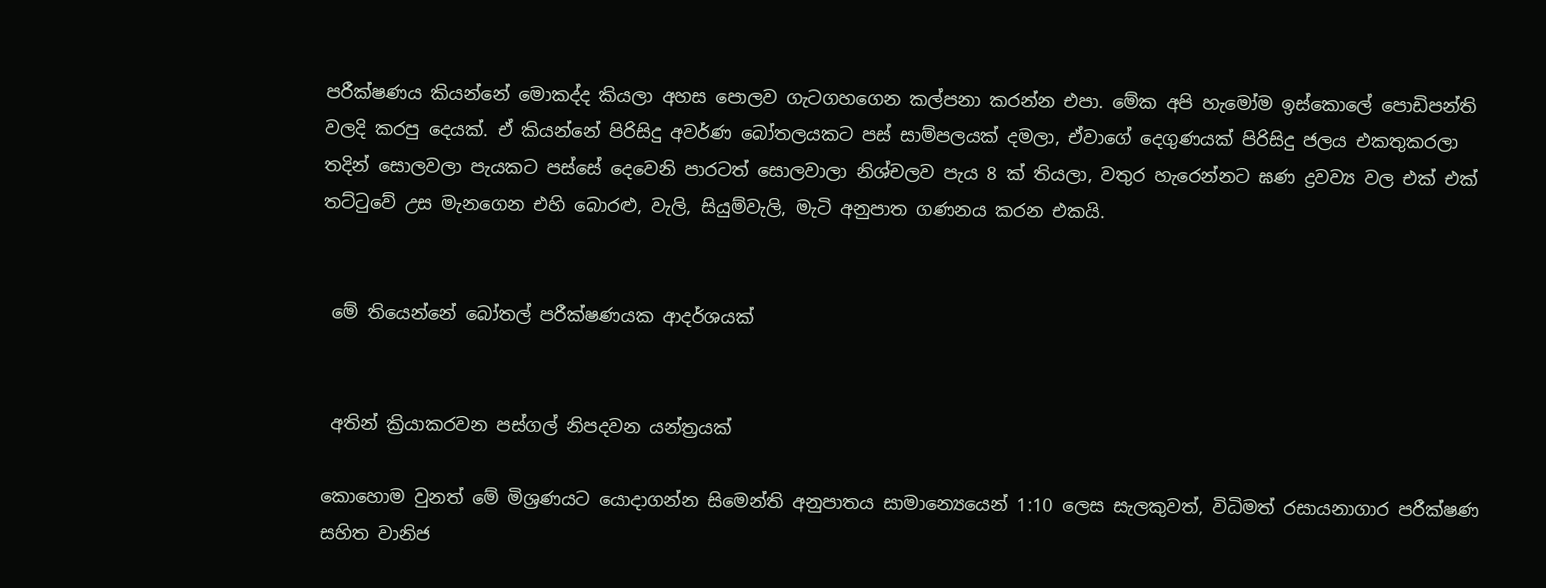පරීක්ෂණය කියන්නේ මොකද්ද කියලා අහස පොලව ගැටගහගෙන කල්පනා කරන්න එපා. මේක අපි හැමෝම ඉස්කොලේ පොඩිපන්ති වලදි කරපු දෙයක්. ඒ කියන්නේ පිරිසිදු අවර්ණ බෝතලයකට පස් සාම්පලයක් දමලා, ඒවාගේ දෙගුණයක් පිරිසිදු ජලය එකතුකරලා තදින් සොලවලා පැයකට පස්සේ දෙවෙනි පාරටත් සොලවාලා නිශ්චලව පැය 8 ක් තියලා, වතුර හැරෙන්නට ඝණ ද්‍රවව්‍ය වල එක් එක් තට්ටුවේ උස මැනගෙන එහි බොරළු, වැලි, සියුම්වැලි, මැටි අනුපාත ගණනය කරන එකයි.


 මේ තියෙන්නේ බෝතල් පරීක්ෂණයක ආදර්ශයක්


 අතින් ක්‍රියාකරවන පස්ගල් නිපදවන යන්ත්‍රයක්

කොහොම වුනත් මේ මිශ්‍රණයට යොදාගන්න සිමෙන්ති අනුපාතය සාමාන්‍යෙයෙන් 1:10 ලෙස සැලකුවත්, විධිමත් රසායනාගාර පරීක්ෂණ සහිත වානිජ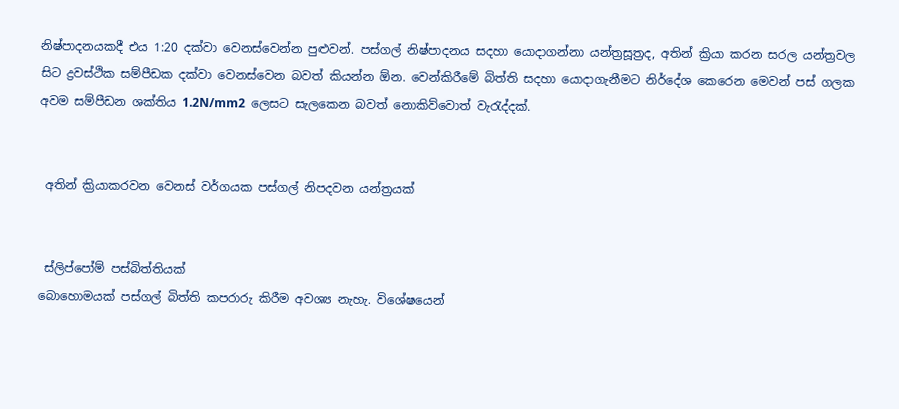නිෂ්පාදනයකදී එය 1:20 දක්වා වෙනස්වෙන්න පුළුවන්. පස්ගල් නිෂ්පාදනය සදහා යොදාගන්නා යන්ත්‍රසූත්‍රද, අතින් ක්‍රියා කරන සරල යන්ත්‍රවල සිට ද්‍රවස්ථික සම්පීඩක දක්වා වෙනස්වෙන බවත් කියන්න ඕන. වෙන්කිරීමේ බිත්ති සදහා යොදාගැනීමට නිර්දේශ කෙරෙන මෙවන් පස් ගලක අවම සම්පීඩන ශක්තිය 1.2N/mm2  ලෙසට සැලකෙන බවත් නොකිව්වොත් වැරැද්දක්.


 අතින් ක්‍රියාකරවන වෙනස් වර්ගයක පස්ගල් නිපදවන යන්ත්‍රයක්


 ස්ලිප්පෝම් පස්බිත්තියක්
බොහොමයක් පස්ගල් බිත්ති කපරාරු කිරීම අවශ්‍ය නැහැ. විශේෂයෙන්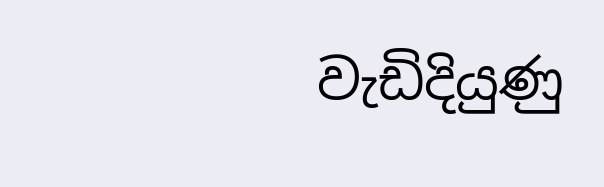වැඩිදියුණු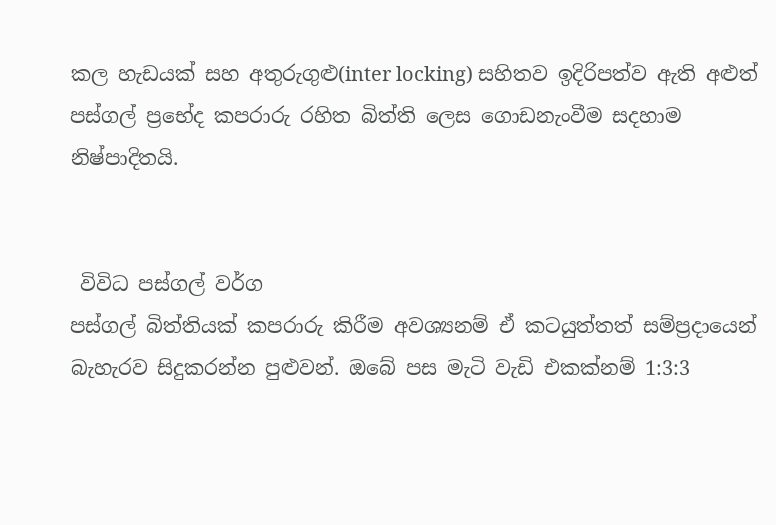කල හැඩයක් සහ අතුරුගුළු(inter locking) සහිතව ඉදිරිපත්ව ඇති අළුත් පස්ගල් ප්‍රභේද කපරාරු රහිත බිත්ති ලෙස ගොඩනැංවීම සදහාම නිෂ්පාදිතයි.


 විවිධ පස්ගල් වර්ග
පස්ගල් බිත්තියක් කපරාරු කිරීම අවශ්‍යනම් ඒ කටයුත්තත් සම්ප්‍රදායෙන් බැහැරව සිදුකරන්න පුළුවන්. ඔබේ පස මැටි වැඩි එකක්නම් 1:3:3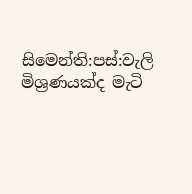සිමෙන්ති:පස්:වැලි මිශ්‍රණයක්ද මැටි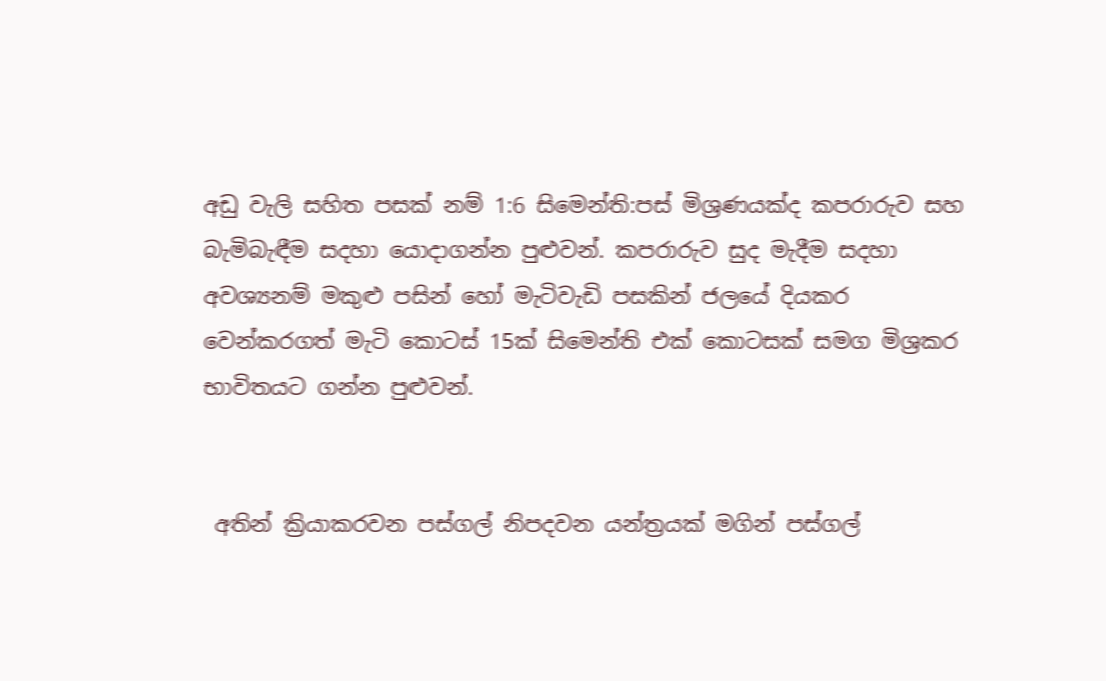අඩු වැලි සහිත පසක් නම් 1:6 සිමෙන්ති:පස් මිශ්‍රණයක්ද කපරාරුව සහ බැමිබැඳීම සදහා යොදාගන්න පුළුවන්. කපරාරුව සුද මැදීම සදහා අවශ්‍යනම් මකුළු පසින් හෝ මැටිවැඩි පසකින් ජලයේ දියකර වෙන්කරගත් මැටි කොටස් 15ක් සිමෙන්ති එක් කොටසක් සමග මිශ්‍රකර භාවිතයට ගන්න පුළුවන්.


 අතින් ක්‍රියාකරවන පස්ගල් නිපදවන යන්ත්‍රයක් මගින් පස්ගල්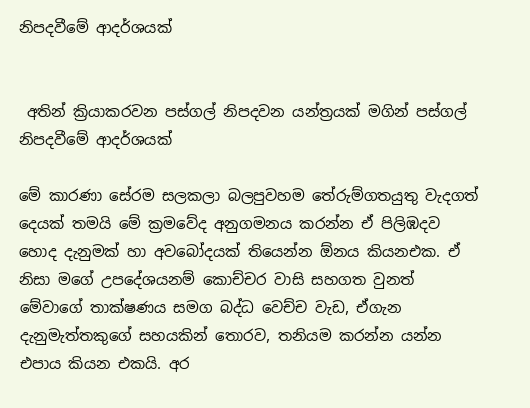නිපදවීමේ ආදර්ශයක්


 අතින් ක්‍රියාකරවන පස්ගල් නිපදවන යන්ත්‍රයක් මගින් පස්ගල් නිපදවීමේ ආදර්ශයක්

මේ කාරණා සේරම සලකලා බලපුවහම තේරුම්ගතයුතු වැදගත් දෙයක් තමයි මේ ක්‍රමවේද අනුගමනය කරන්න ඒ පිලිඹදව හොද දැනුමක් හා අවබෝදයක් තියෙන්න ඕනය කියනඑක. ඒ නිසා මගේ උපදේශයනම් කොච්චර වාසි සහගත වුනත් මේවාගේ තාක්ෂණය සමග බද්ධ වෙච්ච වැඩ, ඒගැන දැනුමැත්තකුගේ සහයකින් තොරව, තනියම කරන්න යන්න එපාය කියන එකයි. අර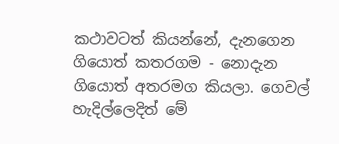කථාවටත් කියන්නේ, දැනගෙන ගියොත් කතරගම - නොදැන ගියොත් අතරමග කියලා. ගෙවල් හැදිල්ලෙදිත් මේ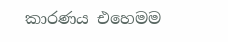කාරණය එහෙමම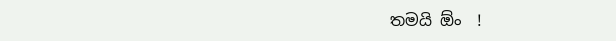තමයි ඕං  !